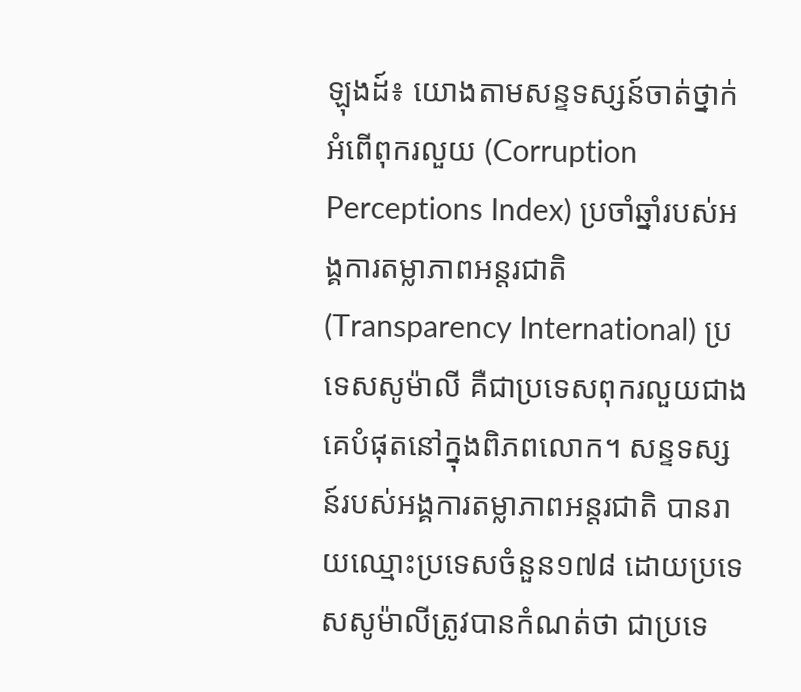ឡុងដ៍៖ យោងតាមសន្ទទស្សន៍ចាត់ថ្នាក់អំពើពុករលួយ (Corruption Perceptions Index) ប្រចាំឆ្នាំរបស់អង្គការតម្លាភាពអន្តរជាតិ (Transparency International) ប្រទេសសូម៉ាលី គឺជាប្រទេសពុករលួយជាងគេបំផុតនៅក្នុងពិភពលោក។ សន្ទទស្សន៍របស់អង្គការតម្លាភាពអន្តរជាតិ បានរាយឈ្មោះប្រទេសចំនួន១៧៨ ដោយប្រទេសសូម៉ាលីត្រូវបានកំណត់ថា ជាប្រទេ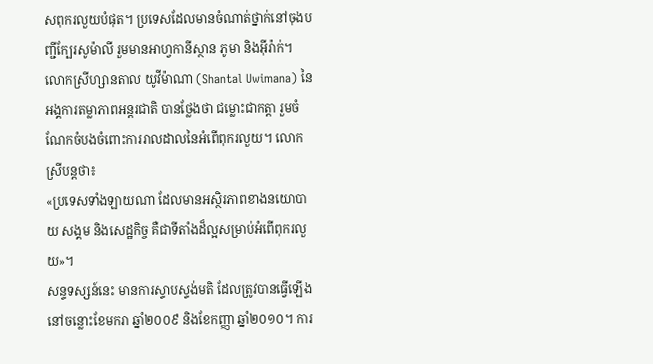សពុករលួយបំផុត។ ប្រទេសដែលមានចំណាត់ថ្នាក់នៅចុងបញ្ជីក្បែរសូម៉ាលី រួមមានអាហ្វកានីស្ថាន ភូមា និងអ៊ីរ៉ាក់។
លោកស្រីហ្សានតាល យូវីម៉ាណា (Shantal Uwimana) នៃអង្គការតម្លាភាពអន្តរជាតិ បានថ្លែងថា ជម្លោះជាកត្តា រួមចំណែកចំបងចំពោះការរាលដាលនៃអំពើពុករលួយ។ លោកស្រីបន្តថា៖
«ប្រទេសទាំងឡាយណា ដែលមានអស្ថិរភាពខាងនយោបាយ សង្គម និងសេដ្ឋកិច្ច គឺជាទីតាំងដ៏ល្អសម្រាប់អំពើពុករលួយ»។
សន្ទទស្សន៍នេះ មានការស្ទាបស្ទង់មតិ ដែលត្រូវបានធ្វើឡើងនៅចន្លោះខែមករា ឆ្នាំ២០០៩ និងខែកញ្ញា ឆ្នាំ២០១០។ ការ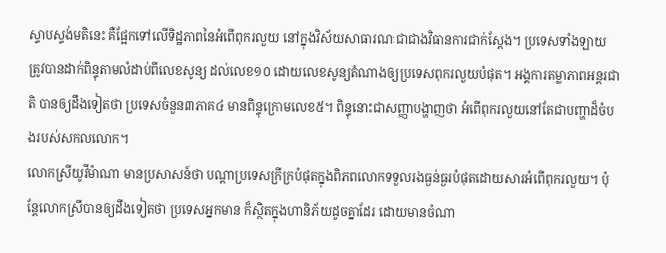ស្ទាបស្ទង់មតិនេះ គឺផ្អែកទៅលើទិដ្ឋភាពនៃអំពើពុករលួយ នៅក្នុងវិស័យសាធារណៈជាជាងវិធានការជាក់ស្តែង។ ប្រទេសទាំងឡាយ ត្រូវបានដាក់ពិន្ទុតាមលំដាប់ពីលេខសូន្យ ដល់លេខ១០ ដោយលេខសូន្យតំណាងឲ្យប្រទេសពុករលួយបំផុត។ អង្គការតម្លាភាពអន្តរជាតិ បានឲ្យដឹងទៀតថា ប្រទេសចំនួន៣ភាគ៤ មានពិន្ទុក្រោមលេខ៥។ ពិន្ទុនោះជាសញ្ញាបង្ហាញថា អំពើពុករលួយនៅតែជាបញ្ហាដ៏ចំបងរបស់សកលលោក។
លោកស្រីយូវីម៉ាណា មានប្រសាសន៍ថា បណ្តាប្រទេសក្រីក្របំផុតក្នុងពិភពលោកទទួលរងធ្ងន់ធ្ងរបំផុតដោយសារអំពើពុករលួយ។ ប៉ុន្តែលោកស្រីបានឲ្យដឹងទៀតថា ប្រទេសអ្នកមាន ក៏ស្ថិតក្នុងហានិភ័យដូចគ្នាដែរ ដោយមានចំណា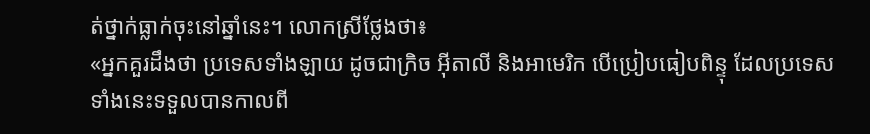ត់ថ្នាក់ធ្លាក់ចុះនៅឆ្នាំនេះ។ លោកស្រីថ្លែងថា៖
«អ្នកគួរដឹងថា ប្រទេសទាំងឡាយ ដូចជាក្រិច អ៊ីតាលី និងអាមេរិក បើប្រៀបធៀបពិន្ទុ ដែលប្រទេសទាំងនេះទទួលបានកាលពី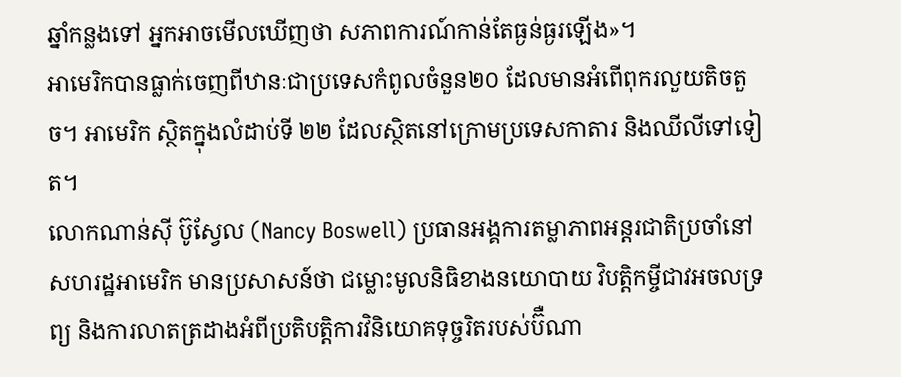ឆ្នាំកន្លងទៅ អ្នកអាចមើលឃើញថា សភាពការណ៍កាន់តែធ្ងន់ធ្ងរឡើង»។
អាមេរិកបានធ្លាក់ចេញពីឋានៈជាប្រទេសកំពូលចំនួន២០ ដែលមានអំពើពុករលួយតិចតួច។ អាមេរិក ស្ថិតក្នុងលំដាប់ទី ២២ ដែលស្ថិតនៅក្រោមប្រទេសកាតារ និងឈីលីទៅទៀត។
លោកណាន់ស៊ី ប៊ូស្វែល (Nancy Boswell) ប្រធានអង្គការតម្លាភាពអន្តរជាតិប្រចាំនៅសហរដ្ឋអាមេរិក មានប្រសាសន៍ថា ជម្លោះមូលនិធិខាងនយោបាយ វិបត្តិកម្ចីជាវអចលទ្រព្យ និងការលាតត្រដាងអំពីប្រតិបត្តិការវិនិយោគទុច្ចរិតរបស់ប៊ឺណា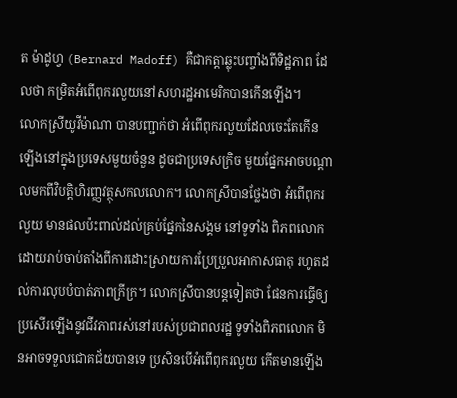ត ម៉ាដូហ្វ (Bernard Madoff) គឺជាកត្តាឆ្លុះបញ្ចាំងពីទិដ្ឋភាព ដែលថា កម្រិតអំពើពុករលួយនៅសហរដ្ឋអាមេរិកបានកើនឡើង។
លោកស្រីយូវីម៉ាណា បានបញ្ជាក់ថា អំពើពុករលួយដែលចេះតែកើនឡើងនៅក្នុងប្រទេសមួយចំនួន ដូចជាប្រទេសក្រិច មួយផ្នែកអាចបណ្តាលមកពីវិបត្តិហិរញ្ញវត្ថុសកលលោក។ លោកស្រីបានថ្លែងថា អំពើពុករលួយ មានផលប៉ះពាល់ដល់គ្រប់ផ្នែកនៃសង្គម នៅទូទាំង ពិភពលោក ដោយរាប់ចាប់តាំងពីការដោះស្រាយការប្រែប្រួលអាកាសធាតុ រហូតដល់ការលុបបំបាត់ភាពក្រីក្រ។ លោកស្រីបានបន្តទៀតថា ផែនការធ្វើឲ្យប្រសើរឡើងនូវជីវភាពរស់នៅរបស់ប្រជាពលរដ្ឋ ទូទាំងពិភពលោក មិនអាចទទួលជោគជ័យបានទេ ប្រសិនបើអំពើពុករលួយ កើតមានឡើង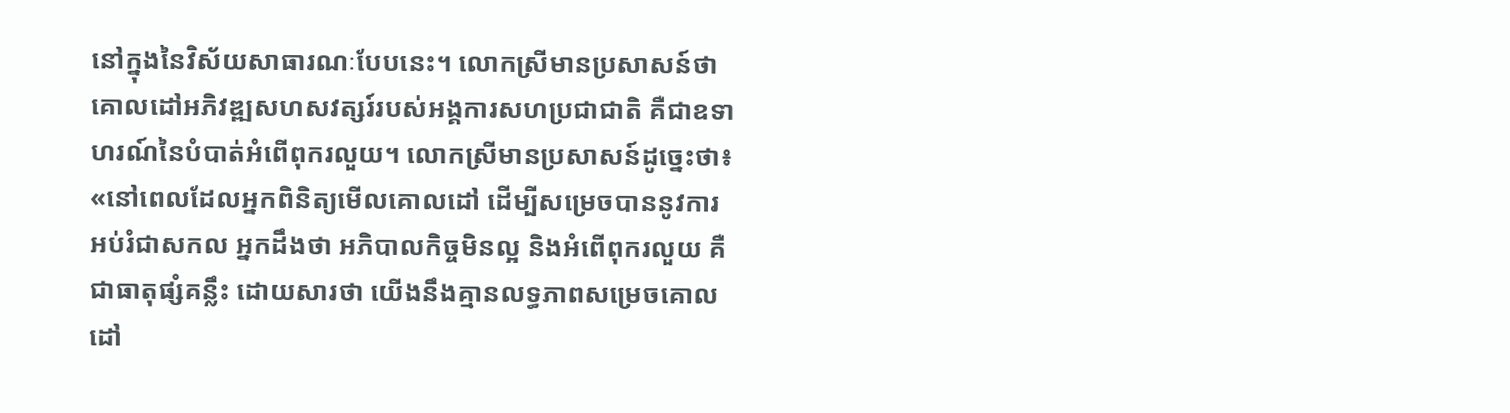នៅក្នុងនៃវិស័យសាធារណៈបែបនេះ។ លោកស្រីមានប្រសាសន៍ថា គោលដៅអភិវឌ្ឍសហសវត្សរ៍របស់អង្គការសហប្រជាជាតិ គឺជាឧទាហរណ៍នៃបំបាត់អំពើពុករលួយ។ លោកស្រីមានប្រសាសន៍ដូច្នេះថា៖
«នៅពេលដែលអ្នកពិនិត្យមើលគោលដៅ ដើម្បីសម្រេចបាននូវការអប់រំជាសកល អ្នកដឹងថា អភិបាលកិច្ចមិនល្អ និងអំពើពុករលួយ គឺជាធាតុផ្សំគន្លឹះ ដោយសារថា យើងនឹងគ្មានលទ្ធភាពសម្រេចគោលដៅ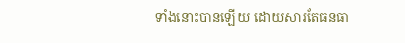ទាំងនោះបានឡើយ ដោយសារតែធនធា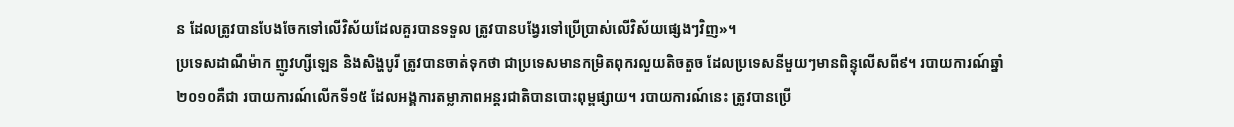ន ដែលត្រូវបានបែងចែកទៅលើវិស័យដែលគួរបានទទួល ត្រូវបានបង្វែរទៅប្រើប្រាស់លើវិស័យផ្សេងៗវិញ»។
ប្រទេសដាណឺម៉ាក ញូវហ្សីឡេន និងសិង្ហបូរី ត្រូវបានចាត់ទុកថា ជាប្រទេសមានកម្រិតពុករលួយតិចតួច ដែលប្រទេសនីមួយៗមានពិន្ទុលើសពី៩។ របាយការណ៍ឆ្នាំ២០១០គឺជា របាយការណ៍លើកទី១៥ ដែលអង្គការតម្លាភាពអន្តរជាតិបានបោះពុម្ពផ្សាយ។ របាយការណ៍នេះ ត្រូវបានប្រើ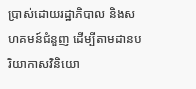ប្រាស់ដោយរដ្ឋាភិបាល និងសហគមន៍ជំនួញ ដើម្បីតាមដានបរិយាកាសវិនិយោ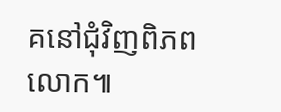គនៅជុំវិញពិភពលោក៕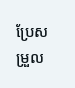ប្រែសម្រួល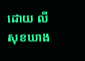ដោយ លី សុខឃាង